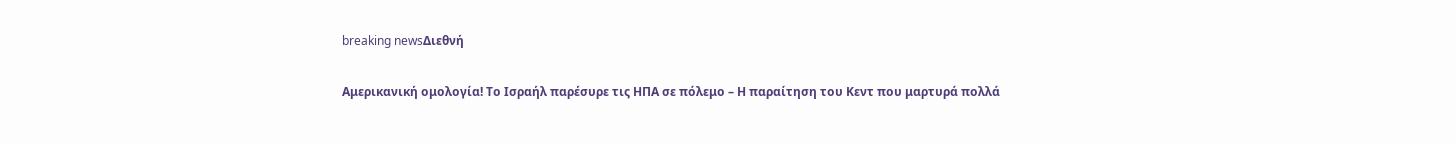breaking newsΔιεθνή

Αμερικανική ομολογία! Το Ισραήλ παρέσυρε τις ΗΠΑ σε πόλεμο – Η παραίτηση του Κεντ που μαρτυρά πολλά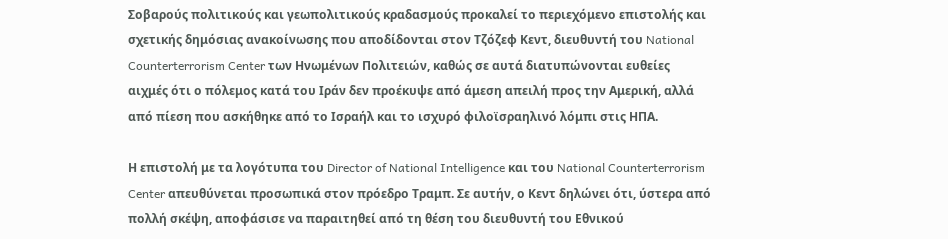Σοβαρούς πολιτικούς και γεωπολιτικούς κραδασμούς προκαλεί το περιεχόμενο επιστολής και σχετικής δημόσιας ανακοίνωσης που αποδίδονται στον Τζόζεφ Κεντ, διευθυντή του National Counterterrorism Center των Ηνωμένων Πολιτειών, καθώς σε αυτά διατυπώνονται ευθείες αιχμές ότι ο πόλεμος κατά του Ιράν δεν προέκυψε από άμεση απειλή προς την Αμερική, αλλά από πίεση που ασκήθηκε από το Ισραήλ και το ισχυρό φιλοϊσραηλινό λόμπι στις ΗΠΑ.

Η επιστολή με τα λογότυπα του Director of National Intelligence και του National Counterterrorism Center απευθύνεται προσωπικά στον πρόεδρο Τραμπ. Σε αυτήν, ο Κεντ δηλώνει ότι, ύστερα από πολλή σκέψη, αποφάσισε να παραιτηθεί από τη θέση του διευθυντή του Εθνικού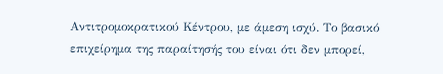Αντιτρομοκρατικού Κέντρου, με άμεση ισχύ. Το βασικό επιχείρημα της παραίτησής του είναι ότι δεν μπορεί,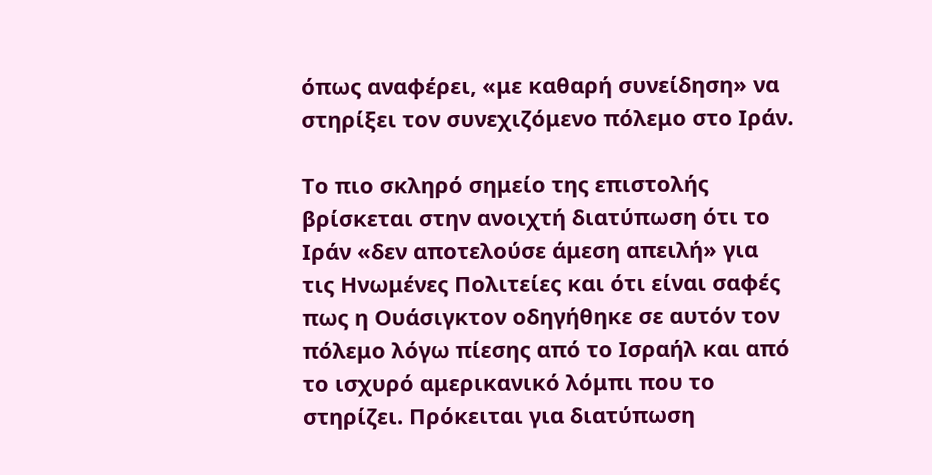όπως αναφέρει, «με καθαρή συνείδηση» να στηρίξει τον συνεχιζόμενο πόλεμο στο Ιράν.

Το πιο σκληρό σημείο της επιστολής βρίσκεται στην ανοιχτή διατύπωση ότι το Ιράν «δεν αποτελούσε άμεση απειλή» για τις Ηνωμένες Πολιτείες και ότι είναι σαφές πως η Ουάσιγκτον οδηγήθηκε σε αυτόν τον πόλεμο λόγω πίεσης από το Ισραήλ και από το ισχυρό αμερικανικό λόμπι που το στηρίζει. Πρόκειται για διατύπωση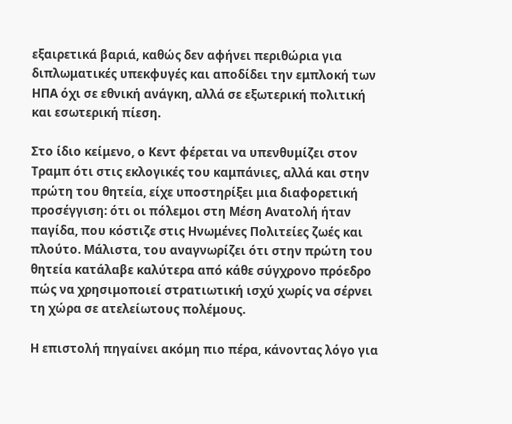εξαιρετικά βαριά, καθώς δεν αφήνει περιθώρια για διπλωματικές υπεκφυγές και αποδίδει την εμπλοκή των ΗΠΑ όχι σε εθνική ανάγκη, αλλά σε εξωτερική πολιτική και εσωτερική πίεση.

Στο ίδιο κείμενο, ο Κεντ φέρεται να υπενθυμίζει στον Τραμπ ότι στις εκλογικές του καμπάνιες, αλλά και στην πρώτη του θητεία, είχε υποστηρίξει μια διαφορετική προσέγγιση: ότι οι πόλεμοι στη Μέση Ανατολή ήταν παγίδα, που κόστιζε στις Ηνωμένες Πολιτείες ζωές και πλούτο. Μάλιστα, του αναγνωρίζει ότι στην πρώτη του θητεία κατάλαβε καλύτερα από κάθε σύγχρονο πρόεδρο πώς να χρησιμοποιεί στρατιωτική ισχύ χωρίς να σέρνει τη χώρα σε ατελείωτους πολέμους.

Η επιστολή πηγαίνει ακόμη πιο πέρα, κάνοντας λόγο για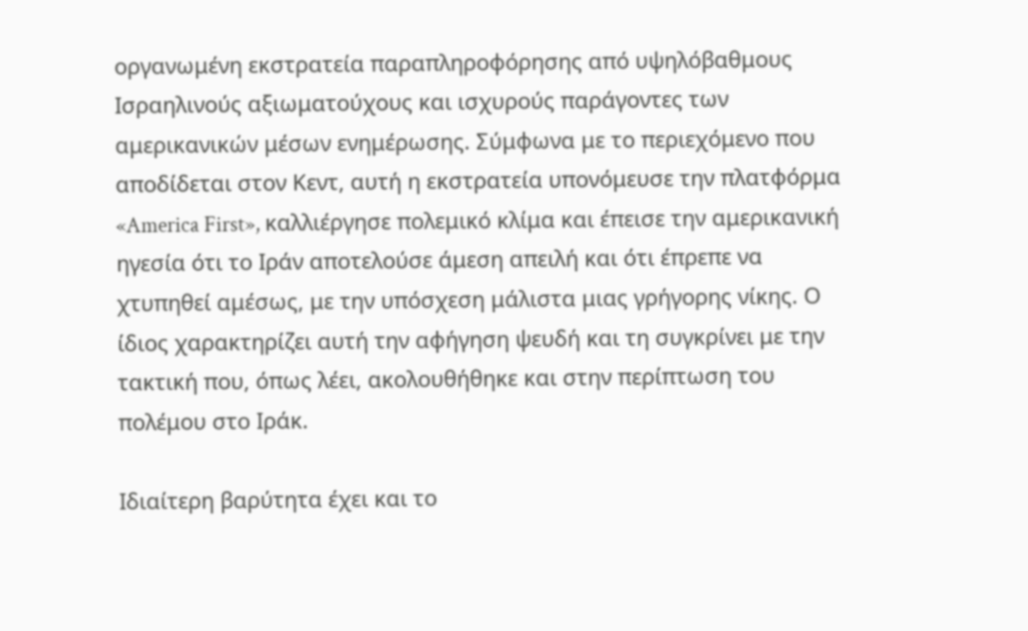οργανωμένη εκστρατεία παραπληροφόρησης από υψηλόβαθμους Ισραηλινούς αξιωματούχους και ισχυρούς παράγοντες των αμερικανικών μέσων ενημέρωσης. Σύμφωνα με το περιεχόμενο που αποδίδεται στον Κεντ, αυτή η εκστρατεία υπονόμευσε την πλατφόρμα «America First», καλλιέργησε πολεμικό κλίμα και έπεισε την αμερικανική ηγεσία ότι το Ιράν αποτελούσε άμεση απειλή και ότι έπρεπε να χτυπηθεί αμέσως, με την υπόσχεση μάλιστα μιας γρήγορης νίκης. Ο ίδιος χαρακτηρίζει αυτή την αφήγηση ψευδή και τη συγκρίνει με την τακτική που, όπως λέει, ακολουθήθηκε και στην περίπτωση του πολέμου στο Ιράκ.

Ιδιαίτερη βαρύτητα έχει και το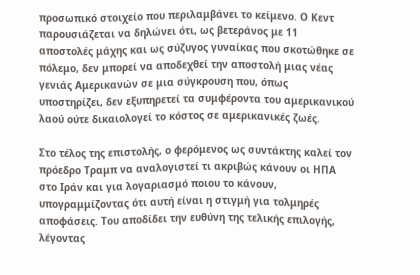προσωπικό στοιχείο που περιλαμβάνει το κείμενο. Ο Κεντ παρουσιάζεται να δηλώνει ότι, ως βετεράνος με 11 αποστολές μάχης και ως σύζυγος γυναίκας που σκοτώθηκε σε πόλεμο, δεν μπορεί να αποδεχθεί την αποστολή μιας νέας γενιάς Αμερικανών σε μια σύγκρουση που, όπως υποστηρίζει, δεν εξυπηρετεί τα συμφέροντα του αμερικανικού λαού ούτε δικαιολογεί το κόστος σε αμερικανικές ζωές.

Στο τέλος της επιστολής, ο φερόμενος ως συντάκτης καλεί τον πρόεδρο Τραμπ να αναλογιστεί τι ακριβώς κάνουν οι ΗΠΑ στο Ιράν και για λογαριασμό ποιου το κάνουν, υπογραμμίζοντας ότι αυτή είναι η στιγμή για τολμηρές αποφάσεις. Του αποδίδει την ευθύνη της τελικής επιλογής, λέγοντας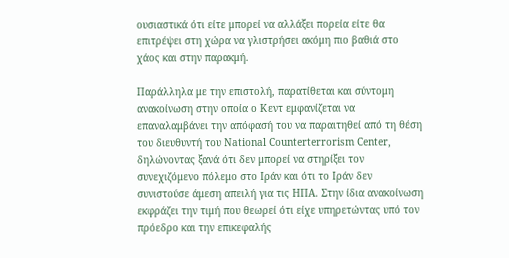ουσιαστικά ότι είτε μπορεί να αλλάξει πορεία είτε θα επιτρέψει στη χώρα να γλιστρήσει ακόμη πιο βαθιά στο χάος και στην παρακμή.

Παράλληλα με την επιστολή, παρατίθεται και σύντομη ανακοίνωση στην οποία ο Κεντ εμφανίζεται να επαναλαμβάνει την απόφασή του να παραιτηθεί από τη θέση του διευθυντή του National Counterterrorism Center, δηλώνοντας ξανά ότι δεν μπορεί να στηρίξει τον συνεχιζόμενο πόλεμο στο Ιράν και ότι το Ιράν δεν συνιστούσε άμεση απειλή για τις ΗΠΑ. Στην ίδια ανακοίνωση εκφράζει την τιμή που θεωρεί ότι είχε υπηρετώντας υπό τον πρόεδρο και την επικεφαλής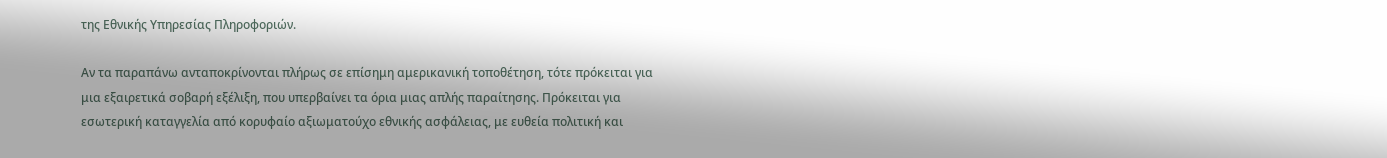της Εθνικής Υπηρεσίας Πληροφοριών.

Αν τα παραπάνω ανταποκρίνονται πλήρως σε επίσημη αμερικανική τοποθέτηση, τότε πρόκειται για μια εξαιρετικά σοβαρή εξέλιξη, που υπερβαίνει τα όρια μιας απλής παραίτησης. Πρόκειται για εσωτερική καταγγελία από κορυφαίο αξιωματούχο εθνικής ασφάλειας, με ευθεία πολιτική και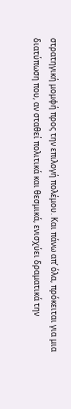στρατηγική μομφή προς την επιλογή πολέμου. Και πάνω απ’ όλα, πρόκειται για μια διατύπωση που, αν σταθεί πολιτικά και θεσμικά, ενισχύει δραματικά την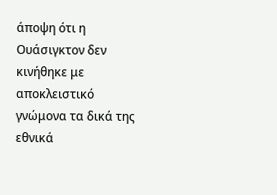άποψη ότι η Ουάσιγκτον δεν κινήθηκε με αποκλειστικό γνώμονα τα δικά της εθνικά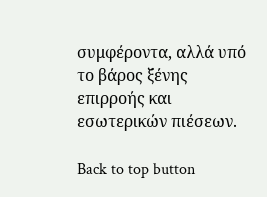συμφέροντα, αλλά υπό το βάρος ξένης επιρροής και εσωτερικών πιέσεων.

Back to top button